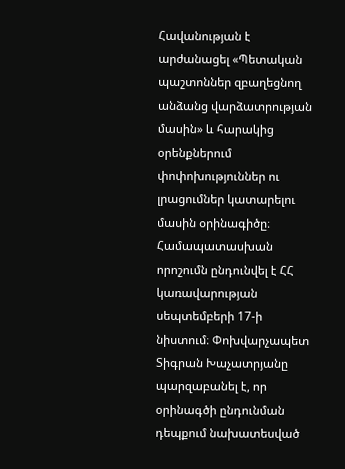Հավանության է արժանացել «Պետական պաշտոններ զբաղեցնող անձանց վարձատրության մասին» և հարակից օրենքներում փոփոխություններ ու լրացումներ կատարելու մասին օրինագիծը։ Համապատասխան որոշումն ընդունվել է ՀՀ կառավարության սեպտեմբերի 17-ի նիստում։ Փոխվարչապետ Տիգրան Խաչատրյանը պարզաբանել է, որ օրինագծի ընդունման դեպքում նախատեսված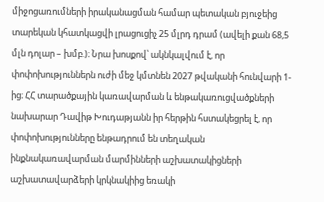միջոցառումների իրականացման համար պետական բյուջեից տարեկան կհատկացվի լրացուցիչ 25 մլրդ դրամ (ավելի քան 68,5 մլն դոլար – խմբ.)։ Նրա խոսքով՝ ակնկալվում է, որ փոփոխություններն ուժի մեջ կմտնեն 2027 թվականի հունվարի 1-ից։ ՀՀ տարածքային կառավարման և ենթակառուցվածքների նախարար Դավիթ Խուդաթյանն իր հերթին հստակեցրել է, որ փոփոխությունները ենթադրում են տեղական ինքնակառավարման մարմինների աշխատակիցների աշխատավարձերի կրկնակիից եռակի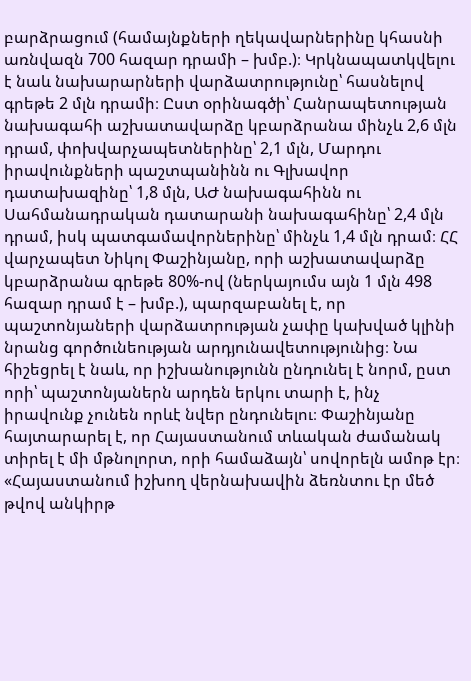բարձրացում (համայնքների ղեկավարներինը կհասնի առնվազն 700 հազար դրամի – խմբ.)։ Կրկնապատկվելու է նաև նախարարների վարձատրությունը՝ հասնելով գրեթե 2 մլն դրամի։ Ըստ օրինագծի՝ Հանրապետության նախագահի աշխատավարձը կբարձրանա մինչև 2,6 մլն դրամ, փոխվարչապետներինը՝ 2,1 մլն, Մարդու իրավունքների պաշտպանինն ու Գլխավոր դատախազինը՝ 1,8 մլն, ԱԺ նախագահինն ու Սահմանադրական դատարանի նախագահինը՝ 2,4 մլն դրամ, իսկ պատգամավորներինը՝ մինչև 1,4 մլն դրամ։ ՀՀ վարչապետ Նիկոլ Փաշինյանը, որի աշխատավարձը կբարձրանա գրեթե 80%-ով (ներկայումս այն 1 մլն 498 հազար դրամ է – խմբ.), պարզաբանել է, որ պաշտոնյաների վարձատրության չափը կախված կլինի նրանց գործունեության արդյունավետությունից։ Նա հիշեցրել է նաև, որ իշխանությունն ընդունել է նորմ, ըստ որի՝ պաշտոնյաներն արդեն երկու տարի է, ինչ իրավունք չունեն որևէ նվեր ընդունելու։ Փաշինյանը հայտարարել է, որ Հայաստանում տևական ժամանակ տիրել է մի մթնոլորտ, որի համաձայն՝ սովորելն ամոթ էր։ «Հայաստանում իշխող վերնախավին ձեռնտու էր մեծ թվով անկիրթ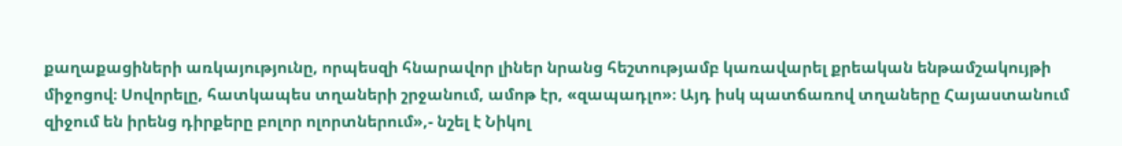քաղաքացիների առկայությունը, որպեսզի հնարավոր լիներ նրանց հեշտությամբ կառավարել քրեական ենթամշակույթի միջոցով։ Սովորելը, հատկապես տղաների շրջանում, ամոթ էր, «զապադլո»։ Այդ իսկ պատճառով տղաները Հայաստանում զիջում են իրենց դիրքերը բոլոր ոլորտներում»,- նշել է Նիկոլ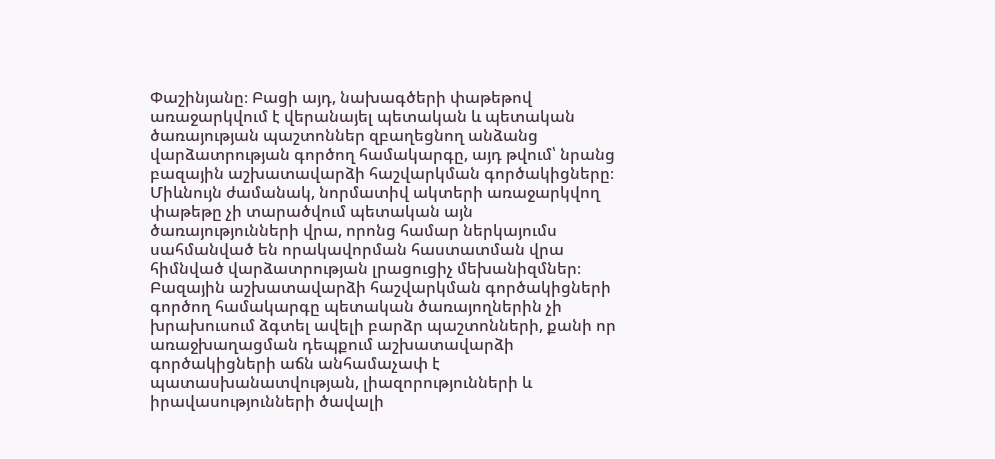Փաշինյանը։ Բացի այդ, նախագծերի փաթեթով առաջարկվում է վերանայել պետական և պետական ծառայության պաշտոններ զբաղեցնող անձանց վարձատրության գործող համակարգը, այդ թվում՝ նրանց բազային աշխատավարձի հաշվարկման գործակիցները։ Միևնույն ժամանակ, նորմատիվ ակտերի առաջարկվող փաթեթը չի տարածվում պետական այն ծառայությունների վրա, որոնց համար ներկայումս սահմանված են որակավորման հաստատման վրա հիմնված վարձատրության լրացուցիչ մեխանիզմներ։ Բազային աշխատավարձի հաշվարկման գործակիցների գործող համակարգը պետական ծառայողներին չի խրախուսում ձգտել ավելի բարձր պաշտոնների, քանի որ առաջխաղացման դեպքում աշխատավարձի գործակիցների աճն անհամաչափ է պատասխանատվության, լիազորությունների և իրավասությունների ծավալի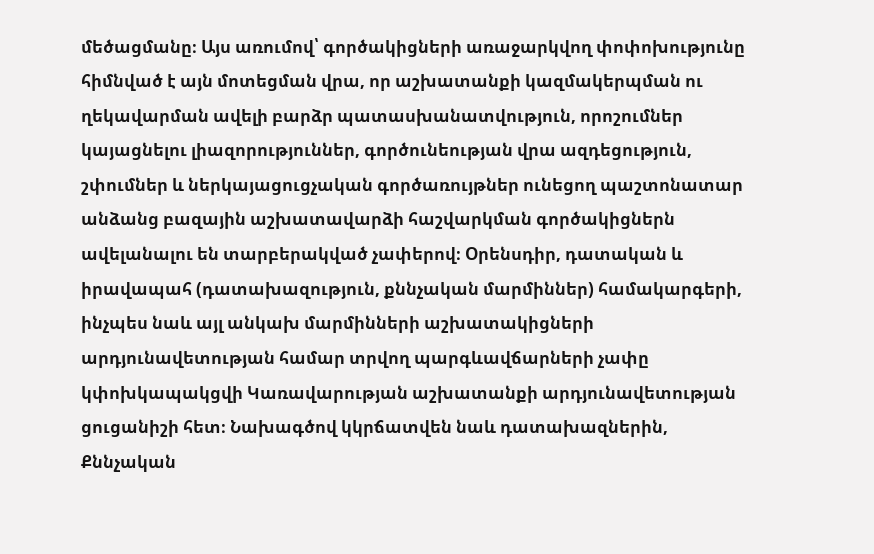մեծացմանը։ Այս առումով՝ գործակիցների առաջարկվող փոփոխությունը հիմնված է այն մոտեցման վրա, որ աշխատանքի կազմակերպման ու ղեկավարման ավելի բարձր պատասխանատվություն, որոշումներ կայացնելու լիազորություններ, գործունեության վրա ազդեցություն, շփումներ և ներկայացուցչական գործառույթներ ունեցող պաշտոնատար անձանց բազային աշխատավարձի հաշվարկման գործակիցներն ավելանալու են տարբերակված չափերով։ Օրենսդիր, դատական և իրավապահ (դատախազություն, քննչական մարմիններ) համակարգերի, ինչպես նաև այլ անկախ մարմինների աշխատակիցների արդյունավետության համար տրվող պարգևավճարների չափը կփոխկապակցվի Կառավարության աշխատանքի արդյունավետության ցուցանիշի հետ։ Նախագծով կկրճատվեն նաև դատախազներին, Քննչական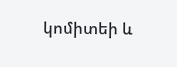կոմիտեի և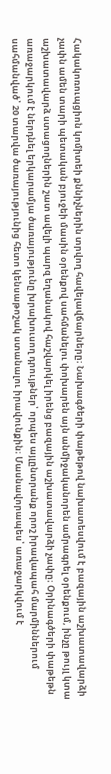Հակակոռուպցիոն կոմիտեի քննիչներին տրվող հավելավճարները։ Նախագծերի փաթեթով նախատեսվում է բազային աշխատավարձի չափն ամեն տարի պետական բյուջեի մասին օրենքով սահմանելու փոխարեն այն անմիջականորեն ամրագրել օրենքում, ինչը թույլ կտա աշխատավարձ ստացողներին շատ ավելի պարզ եղանակով հաշվարկել իրենց բազային աշխատավարձի չափը։ Օրինագծերի փաթեթն առաջարկում է ներդնել երկարամյա ծառայությունը խրախուսող դրույթներ՝ որպես այլընտրանք որոշ իրավապահ մարմիններում սահմանված՝ 20 տարվա ծառայությունից հետո կենսաթոշակ ստանալու իրավունքին։ Մասնավորապես՝ առաջարկվում է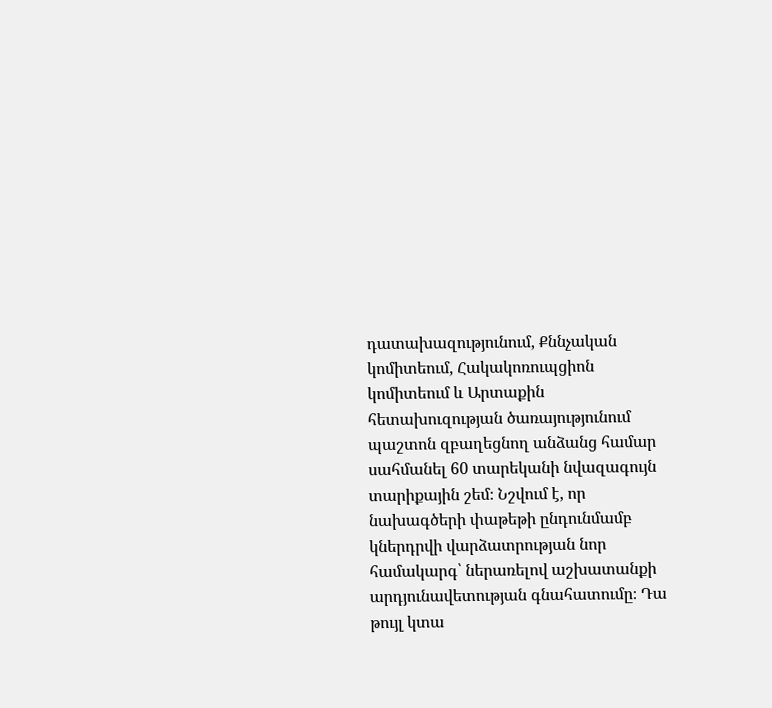դատախազությունում, Քննչական կոմիտեում, Հակակոռուպցիոն կոմիտեում և Արտաքին հետախուզության ծառայությունում պաշտոն զբաղեցնող անձանց համար սահմանել 60 տարեկանի նվազագույն տարիքային շեմ։ Նշվում է, որ նախագծերի փաթեթի ընդունմամբ կներդրվի վարձատրության նոր համակարգ՝ ներառելով աշխատանքի արդյունավետության գնահատումը։ Դա թույլ կտա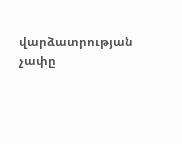վարձատրության չափը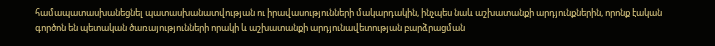համապատասխանեցնել պատասխանատվության ու իրավասությունների մակարդակին, ինչպես նաև աշխատանքի արդյունքներին, որոնք էական գործոն են պետական ծառայությունների որակի և աշխատանքի արդյունավետության բարձրացման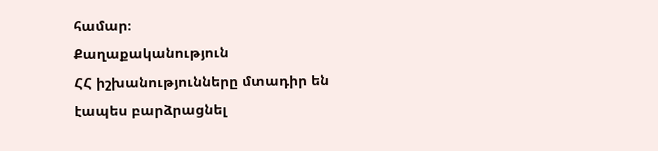համար։
Քաղաքականություն
ՀՀ իշխանությունները մտադիր են էապես բարձրացնել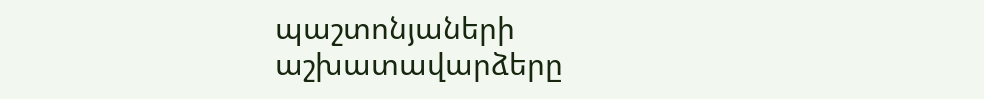պաշտոնյաների աշխատավարձերը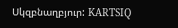Սկզբնաղբյուր: KARTSIQ